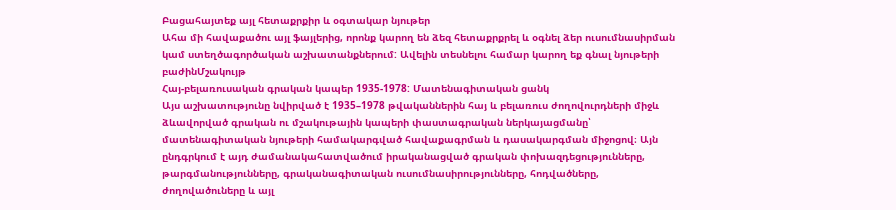Բացահայտեք այլ հետաքրքիր և օգտակար նյութեր
Ահա մի հավաքածու այլ ֆայլերից, որոնք կարող են ձեզ հետաքրքրել և օգնել ձեր ուսումնասիրման կամ ստեղծագործական աշխատանքներում: Ավելին տեսնելու համար կարող եք գնալ նյութերի բաժինՄշակույթ
Հայ-բելառուսական գրական կապեր 1935-1978: Մատենագիտական ցանկ
Այս աշխատությունը նվիրված է 1935–1978 թվականներին հայ և բելառուս ժողովուրդների միջև ձևավորված գրական ու մշակութային կապերի փաստագրական ներկայացմանը՝ մատենագիտական նյութերի համակարգված հավաքագրման և դասակարգման միջոցով։ Այն ընդգրկում է այդ ժամանակահատվածում իրականացված գրական փոխազդեցությունները, թարգմանությունները, գրականագիտական ուսումնասիրությունները, հոդվածները, ժողովածուները և այլ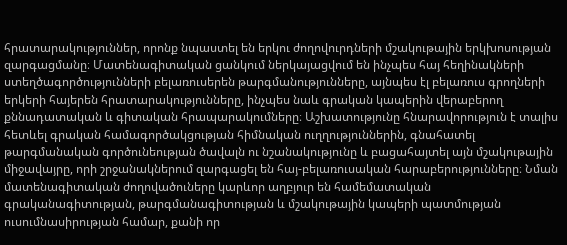հրատարակություններ, որոնք նպաստել են երկու ժողովուրդների մշակութային երկխոսության զարգացմանը։ Մատենագիտական ցանկում ներկայացվում են ինչպես հայ հեղինակների ստեղծագործությունների բելառուսերեն թարգմանությունները, այնպես էլ բելառուս գրողների երկերի հայերեն հրատարակությունները, ինչպես նաև գրական կապերին վերաբերող քննադատական և գիտական հրապարակումները։ Աշխատությունը հնարավորություն է տալիս հետևել գրական համագործակցության հիմնական ուղղություններին, գնահատել թարգմանական գործունեության ծավալն ու նշանակությունը և բացահայտել այն մշակութային միջավայրը, որի շրջանակներում զարգացել են հայ-բելառուսական հարաբերությունները։ Նման մատենագիտական ժողովածուները կարևոր աղբյուր են համեմատական գրականագիտության, թարգմանագիտության և մշակութային կապերի պատմության ուսումնասիրության համար, քանի որ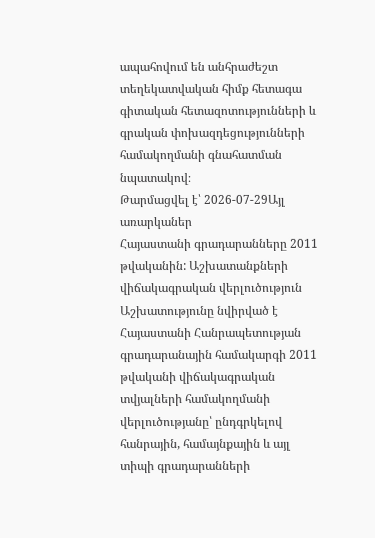ապահովում են անհրաժեշտ տեղեկատվական հիմք հետագա գիտական հետազոտությունների և գրական փոխազդեցությունների համակողմանի գնահատման նպատակով։
Թարմացվել է՝ 2026-07-29Այլ առարկաներ
Հայաստանի գրադարանները 2011 թվականին: Աշխատանքների վիճակագրական վերլուծություն
Աշխատությունը նվիրված է Հայաստանի Հանրապետության գրադարանային համակարգի 2011 թվականի վիճակագրական տվյալների համակողմանի վերլուծությանը՝ ընդգրկելով հանրային, համայնքային և այլ տիպի գրադարանների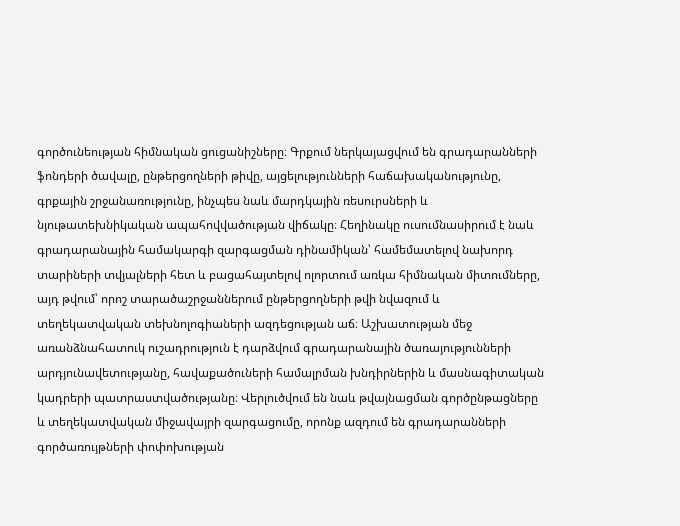գործունեության հիմնական ցուցանիշները։ Գրքում ներկայացվում են գրադարանների ֆոնդերի ծավալը, ընթերցողների թիվը, այցելությունների հաճախականությունը, գրքային շրջանառությունը, ինչպես նաև մարդկային ռեսուրսների և նյութատեխնիկական ապահովվածության վիճակը։ Հեղինակը ուսումնասիրում է նաև գրադարանային համակարգի զարգացման դինամիկան՝ համեմատելով նախորդ տարիների տվյալների հետ և բացահայտելով ոլորտում առկա հիմնական միտումները, այդ թվում՝ որոշ տարածաշրջաններում ընթերցողների թվի նվազում և տեղեկատվական տեխնոլոգիաների ազդեցության աճ։ Աշխատության մեջ առանձնահատուկ ուշադրություն է դարձվում գրադարանային ծառայությունների արդյունավետությանը, հավաքածուների համալրման խնդիրներին և մասնագիտական կադրերի պատրաստվածությանը։ Վերլուծվում են նաև թվայնացման գործընթացները և տեղեկատվական միջավայրի զարգացումը, որոնք ազդում են գրադարանների գործառույթների փոփոխության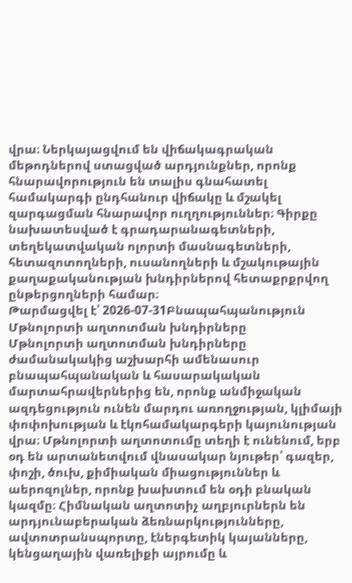վրա։ Ներկայացվում են վիճակագրական մեթոդներով ստացված արդյունքներ, որոնք հնարավորություն են տալիս գնահատել համակարգի ընդհանուր վիճակը և մշակել զարգացման հնարավոր ուղղություններ։ Գիրքը նախատեսված է գրադարանագետների, տեղեկատվական ոլորտի մասնագետների, հետազոտողների, ուսանողների և մշակութային քաղաքականության խնդիրներով հետաքրքրվող ընթերցողների համար։
Թարմացվել է՝ 2026-07-31Բնապահպանություն
Մթնոլորտի աղտոտման խնդիրները
Մթնոլորտի աղտոտման խնդիրները ժամանակակից աշխարհի ամենասուր բնապահպանական և հասարակական մարտահրավերներից են, որոնք անմիջական ազդեցություն ունեն մարդու առողջության, կլիմայի փոփոխության և էկոհամակարգերի կայունության վրա։ Մթնոլորտի աղտոտումը տեղի է ունենում, երբ օդ են արտանետվում վնասակար նյութեր՝ գազեր, փոշի, ծուխ, քիմիական միացություններ և աերոզոլներ, որոնք խախտում են օդի բնական կազմը։ Հիմնական աղտոտիչ աղբյուրներն են արդյունաբերական ձեռնարկությունները, ավտոտրանսպորտը, էներգետիկ կայանները, կենցաղային վառելիքի այրումը և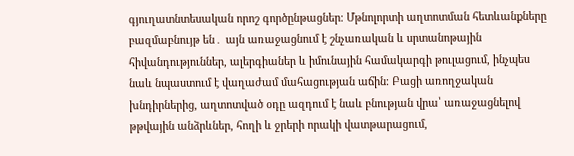գյուղատնտեսական որոշ գործընթացներ։ Մթնոլորտի աղտոտման հետևանքները բազմաբնույթ են․ այն առաջացնում է շնչառական և սրտանոթային հիվանդություններ, ալերգիաներ և իմունային համակարգի թուլացում, ինչպես նաև նպաստում է վաղաժամ մահացության աճին։ Բացի առողջական խնդիրներից, աղտոտված օդը ազդում է նաև բնության վրա՝ առաջացնելով թթվային անձրևներ, հողի և ջրերի որակի վատթարացում,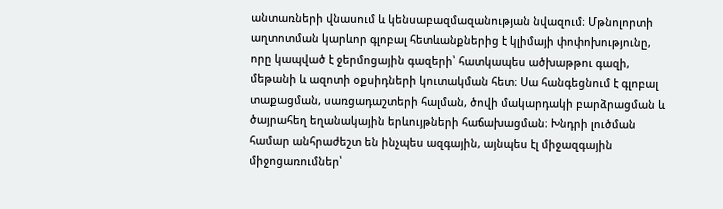անտառների վնասում և կենսաբազմազանության նվազում։ Մթնոլորտի աղտոտման կարևոր գլոբալ հետևանքներից է կլիմայի փոփոխությունը, որը կապված է ջերմոցային գազերի՝ հատկապես ածխաթթու գազի, մեթանի և ազոտի օքսիդների կուտակման հետ։ Սա հանգեցնում է գլոբալ տաքացման, սառցադաշտերի հալման, ծովի մակարդակի բարձրացման և ծայրահեղ եղանակային երևույթների հաճախացման։ Խնդրի լուծման համար անհրաժեշտ են ինչպես ազգային, այնպես էլ միջազգային միջոցառումներ՝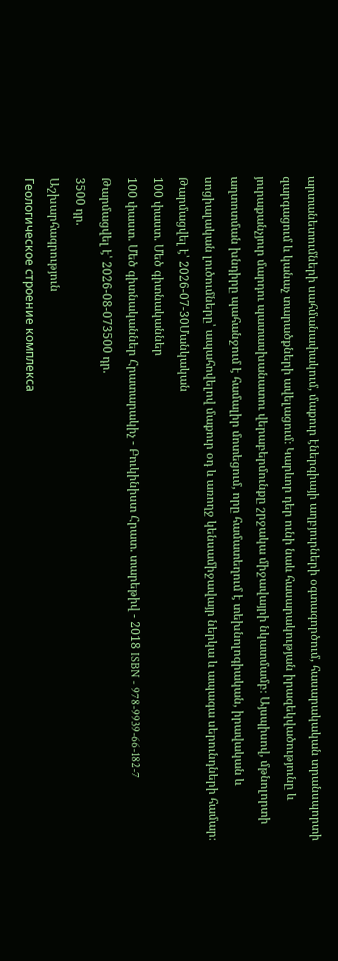արտանետումների սահմանափակում, մաքուր էներգիայի աղբյուրների օգտագործում, հասարակական տրանսպորտի զարգացում և կանաչ տարածքների ավելացում։ Կարևոր դեր ունի նաև հասարակության իրազեկվածությունը և յուրաքանչյուր մարդու պատասխանատու վերաբերմունքը շրջակա միջավայրի նկատմամբ։ Այսպիսով, մթնոլորտի աղտոտման խնդիրը պահանջում է համալիր մոտեցում, որը համատեղում է տեխնոլոգիական, իրավական և սոցիալական լուծումները՝ ապահովելով մաքուր օդ և առողջ կենսամիջավայր ներկա և ապագա սերունդների համար։
Թարմացվել է՝ 2026-07-30Մանկական
100 փաստ. Մեծ գիտնականներ
100 փաստ. Մեծ գիտնականներ Հրատարակիչ - Բուկինիստ Հրատ. տարեթիվ - 2018 ISBN - 978-9939-66-182-7
Թարմացվել է՝ 2026-08-073500 դր.
3500 դր.
Աշխարհագրություն
Геологическое строение комплекса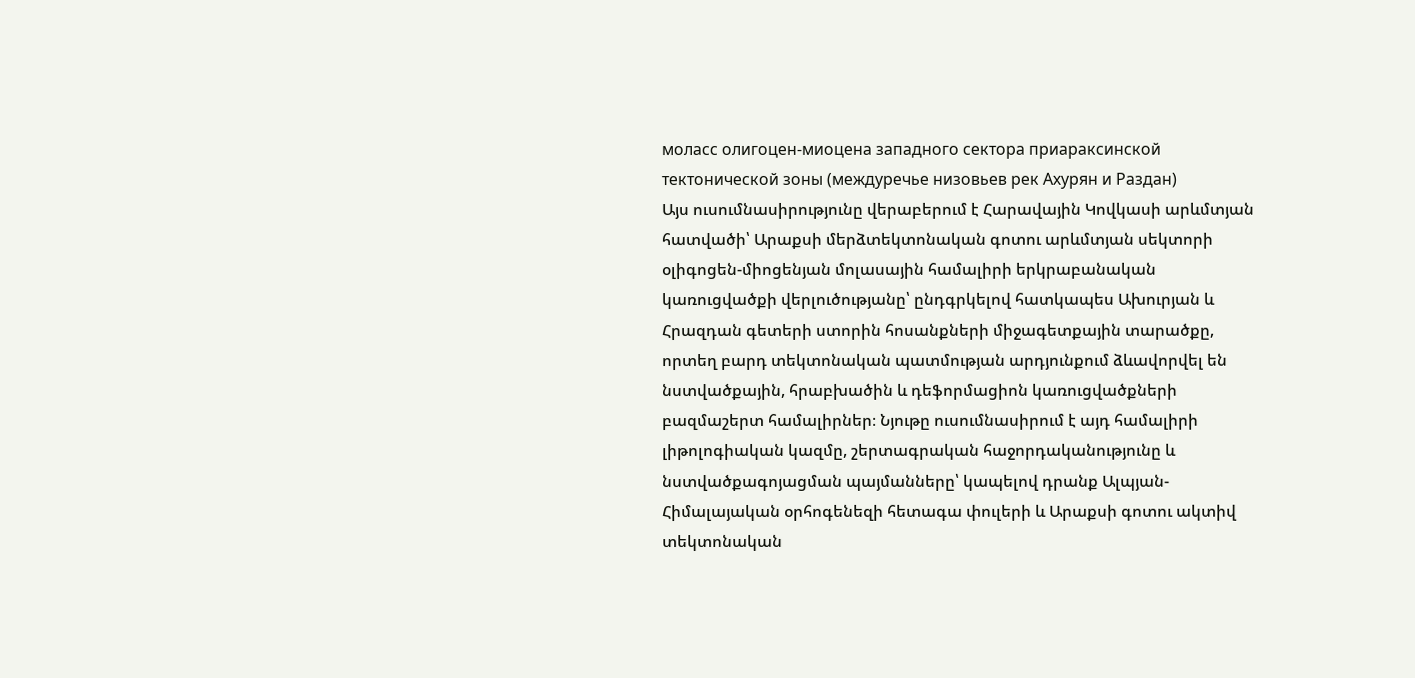моласс олигоцен-миоцена западного сектора приараксинской тектонической зоны (междуречье низовьев рек Ахурян и Раздан)
Այս ուսումնասիրությունը վերաբերում է Հարավային Կովկասի արևմտյան հատվածի՝ Արաքսի մերձտեկտոնական գոտու արևմտյան սեկտորի օլիգոցեն-միոցենյան մոլասային համալիրի երկրաբանական կառուցվածքի վերլուծությանը՝ ընդգրկելով հատկապես Ախուրյան և Հրազդան գետերի ստորին հոսանքների միջագետքային տարածքը, որտեղ բարդ տեկտոնական պատմության արդյունքում ձևավորվել են նստվածքային, հրաբխածին և դեֆորմացիոն կառուցվածքների բազմաշերտ համալիրներ։ Նյութը ուսումնասիրում է այդ համալիրի լիթոլոգիական կազմը, շերտագրական հաջորդականությունը և նստվածքագոյացման պայմանները՝ կապելով դրանք Ալպյան-Հիմալայական օրհոգենեզի հետագա փուլերի և Արաքսի գոտու ակտիվ տեկտոնական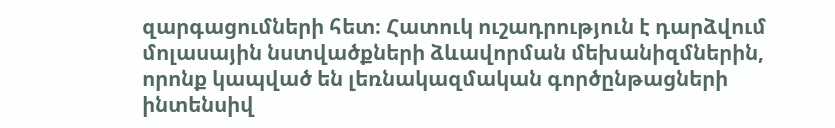զարգացումների հետ։ Հատուկ ուշադրություն է դարձվում մոլասային նստվածքների ձևավորման մեխանիզմներին, որոնք կապված են լեռնակազմական գործընթացների ինտենսիվ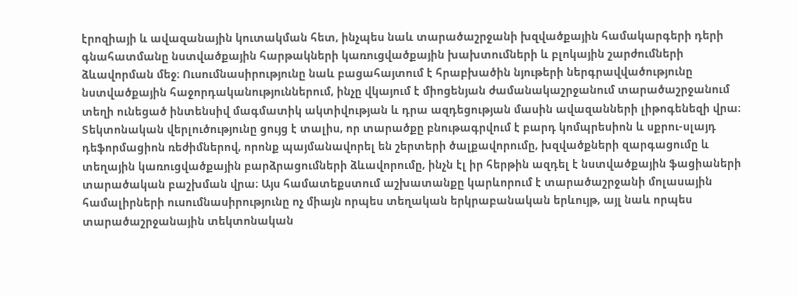էրոզիայի և ավազանային կուտակման հետ, ինչպես նաև տարածաշրջանի խզվածքային համակարգերի դերի գնահատմանը նստվածքային հարթակների կառուցվածքային խախտումների և բլոկային շարժումների ձևավորման մեջ։ Ուսումնասիրությունը նաև բացահայտում է հրաբխածին նյութերի ներգրավվածությունը նստվածքային հաջորդականություններում, ինչը վկայում է միոցենյան ժամանակաշրջանում տարածաշրջանում տեղի ունեցած ինտենսիվ մագմատիկ ակտիվության և դրա ազդեցության մասին ավազանների լիթոգենեզի վրա։ Տեկտոնական վերլուծությունը ցույց է տալիս, որ տարածքը բնութագրվում է բարդ կոմպրեսիոն և սքրու-սլայդ դեֆորմացիոն ռեժիմներով, որոնք պայմանավորել են շերտերի ծալքավորումը, խզվածքների զարգացումը և տեղային կառուցվածքային բարձրացումների ձևավորումը, ինչն էլ իր հերթին ազդել է նստվածքային ֆացիաների տարածական բաշխման վրա։ Այս համատեքստում աշխատանքը կարևորում է տարածաշրջանի մոլասային համալիրների ուսումնասիրությունը ոչ միայն որպես տեղական երկրաբանական երևույթ, այլ նաև որպես տարածաշրջանային տեկտոնական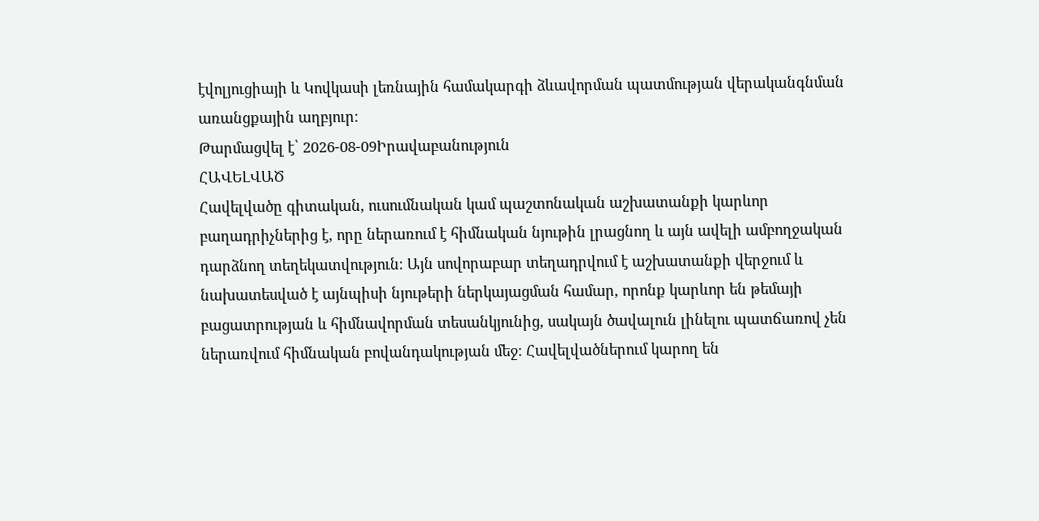էվոլյուցիայի և Կովկասի լեռնային համակարգի ձևավորման պատմության վերականգնման առանցքային աղբյուր։
Թարմացվել է՝ 2026-08-09Իրավաբանություն
ՀԱՎԵԼՎԱԾ
Հավելվածը գիտական, ուսումնական կամ պաշտոնական աշխատանքի կարևոր բաղադրիչներից է, որը ներառում է հիմնական նյութին լրացնող և այն ավելի ամբողջական դարձնող տեղեկատվություն։ Այն սովորաբար տեղադրվում է աշխատանքի վերջում և նախատեսված է այնպիսի նյութերի ներկայացման համար, որոնք կարևոր են թեմայի բացատրության և հիմնավորման տեսանկյունից, սակայն ծավալուն լինելու պատճառով չեն ներառվում հիմնական բովանդակության մեջ։ Հավելվածներում կարող են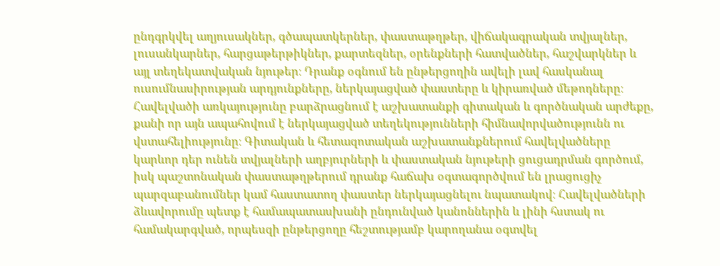ընդգրկվել աղյուսակներ, գծապատկերներ, փաստաթղթեր, վիճակագրական տվյալներ, լուսանկարներ, հարցաթերթիկներ, քարտեզներ, օրենքների հատվածներ, հաշվարկներ և այլ տեղեկատվական նյութեր։ Դրանք օգնում են ընթերցողին ավելի լավ հասկանալ ուսումնասիրության արդյունքները, ներկայացված փաստերը և կիրառված մեթոդները։ Հավելվածի առկայությունը բարձրացնում է աշխատանքի գիտական և գործնական արժեքը, քանի որ այն ապահովում է ներկայացված տեղեկությունների հիմնավորվածությունն ու վստահելիությունը։ Գիտական և հետազոտական աշխատանքներում հավելվածները կարևոր դեր ունեն տվյալների աղբյուրների և փաստական նյութերի ցուցադրման գործում, իսկ պաշտոնական փաստաթղթերում դրանք հաճախ օգտագործվում են լրացուցիչ պարզաբանումներ կամ հաստատող փաստեր ներկայացնելու նպատակով։ Հավելվածների ձևավորումը պետք է համապատասխանի ընդունված կանոններին և լինի հստակ ու համակարգված, որպեսզի ընթերցողը հեշտությամբ կարողանա օգտվել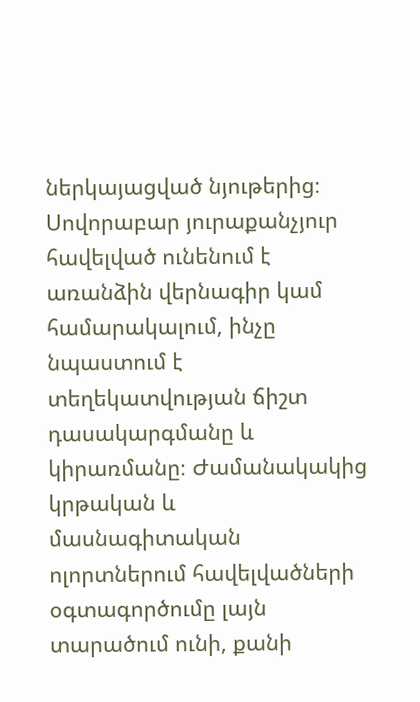ներկայացված նյութերից։ Սովորաբար յուրաքանչյուր հավելված ունենում է առանձին վերնագիր կամ համարակալում, ինչը նպաստում է տեղեկատվության ճիշտ դասակարգմանը և կիրառմանը։ Ժամանակակից կրթական և մասնագիտական ոլորտներում հավելվածների օգտագործումը լայն տարածում ունի, քանի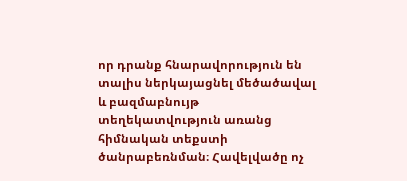որ դրանք հնարավորություն են տալիս ներկայացնել մեծածավալ և բազմաբնույթ տեղեկատվություն առանց հիմնական տեքստի ծանրաբեռնման։ Հավելվածը ոչ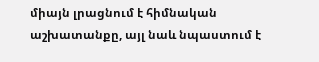միայն լրացնում է հիմնական աշխատանքը, այլ նաև նպաստում է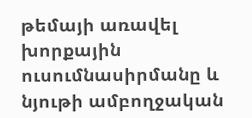թեմայի առավել խորքային ուսումնասիրմանը և նյութի ամբողջական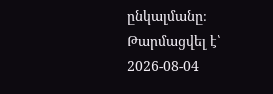ընկալմանը։
Թարմացվել է՝ 2026-08-04